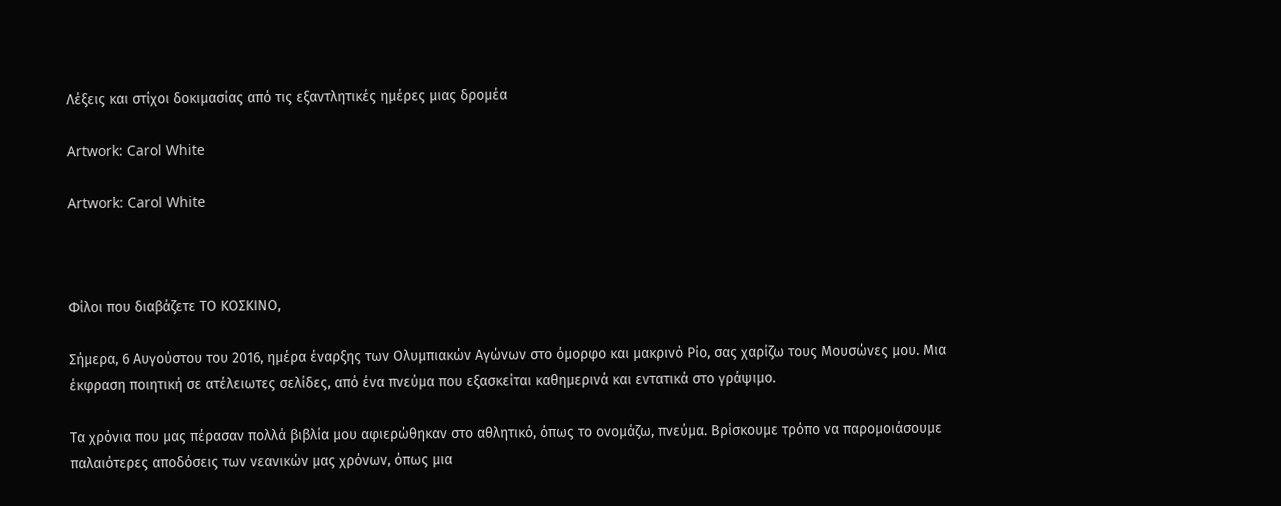Λέξεις και στίχοι δοκιμασίας από τις εξαντλητικές ημέρες μιας δρομέα

Artwork: Carol White

Artwork: Carol White



Φίλοι που διαβάζετε ΤΟ ΚΟΣΚΙΝΟ,

Σήμερα, 6 Αυγούστου του 2016, ημέρα έναρξης των Ολυμπιακών Αγώνων στο όμορφο και μακρινό Ρίο, σας χαρίζω τους Μουσώνες μου. Μια έκφραση ποιητική σε ατέλειωτες σελίδες, από ένα πνεύμα που εξασκείται καθημερινά και εντατικά στο γράψιμο.

Τα χρόνια που μας πέρασαν πολλά βιβλία μου αφιερώθηκαν στο αθλητικό, όπως το ονομάζω, πνεύμα. Βρίσκουμε τρόπο να παρομοιάσουμε παλαιότερες αποδόσεις των νεανικών μας χρόνων, όπως μια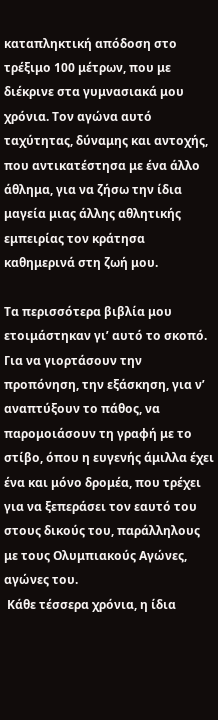καταπληκτική απόδοση στο τρέξιμο 100 μέτρων, που με διέκρινε στα γυμνασιακά μου χρόνια. Τον αγώνα αυτό ταχύτητας, δύναμης και αντοχής, που αντικατέστησα με ένα άλλο άθλημα, για να ζήσω την ίδια μαγεία μιας άλλης αθλητικής εμπειρίας τον κράτησα καθημερινά στη ζωή μου.

Τα περισσότερα βιβλία μου ετοιμάστηκαν γι’ αυτό το σκοπό. Για να γιορτάσουν την προπόνηση, την εξάσκηση, για ν’ αναπτύξουν το πάθος, να παρομοιάσουν τη γραφή με το στίβο, όπου η ευγενής άμιλλα έχει ένα και μόνο δρομέα, που τρέχει για να ξεπεράσει τον εαυτό του στους δικούς του, παράλληλους με τους Ολυμπιακούς Αγώνες, αγώνες του.
 Κάθε τέσσερα χρόνια, η ίδια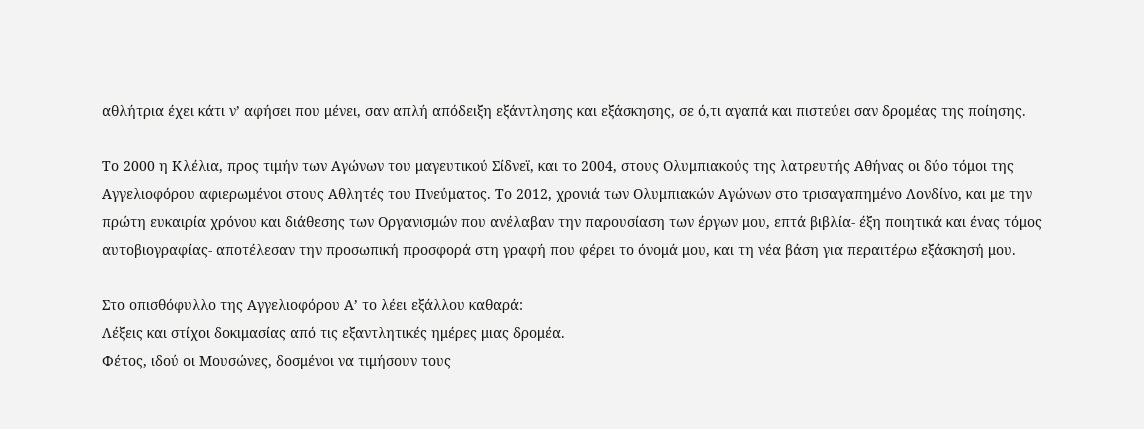αθλήτρια έχει κάτι ν’ αφήσει που μένει, σαν απλή απόδειξη εξάντλησης και εξάσκησης, σε ό,τι αγαπά και πιστεύει σαν δρομέας της ποίησης.

Το 2000 η Κλέλια, προς τιμήν των Αγώνων του μαγευτικού Σίδνεϊ, και το 2004, στους Ολυμπιακούς της λατρευτής Αθήνας οι δύο τόμοι της Αγγελιοφόρου αφιερωμένοι στους Αθλητές του Πνεύματος. Το 2012, χρονιά των Ολυμπιακών Αγώνων στο τρισαγαπημένο Λονδίνο, και με την πρώτη ευκαιρία χρόνου και διάθεσης των Οργανισμών που ανέλαβαν την παρουσίαση των έργων μου, επτά βιβλία- έξη ποιητικά και ένας τόμος αυτοβιογραφίας- αποτέλεσαν την προσωπική προσφορά στη γραφή που φέρει το όνομά μου, και τη νέα βάση για περαιτέρω εξάσκησή μου.

Στο οπισθόφυλλο της Αγγελιοφόρου Α’ το λέει εξάλλου καθαρά:
Λέξεις και στίχοι δοκιμασίας από τις εξαντλητικές ημέρες μιας δρομέα.
Φέτος, ιδού οι Μουσώνες, δοσμένοι να τιμήσουν τους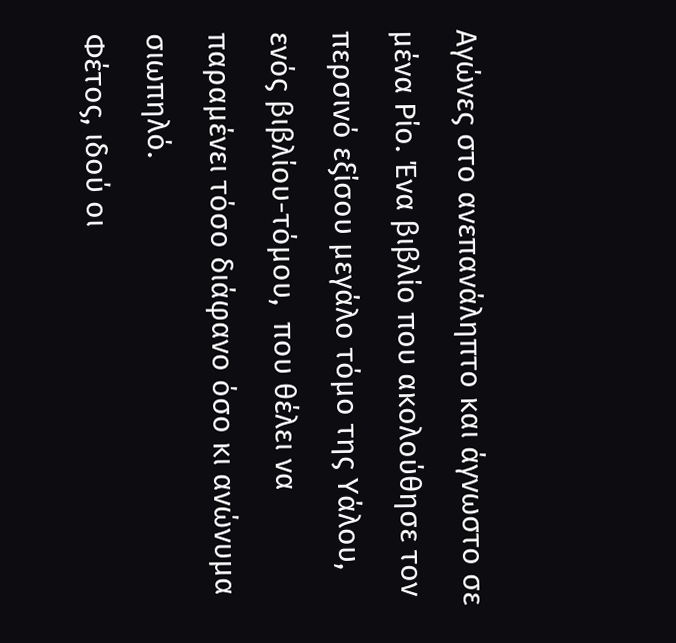Αγώνες στο ανεπανάληπτο και άγνωστο σε μένα Ρίο. Ένα βιβλίο που ακολούθησε τον περσινό εξίσου μεγάλο τόμο της Υάλου, ενός βιβλίου-τόμου,  που θέλει να παραμένει τόσο διάφανο όσο κι ανώνυμα σιωπηλό.
Φέτος, ιδού οι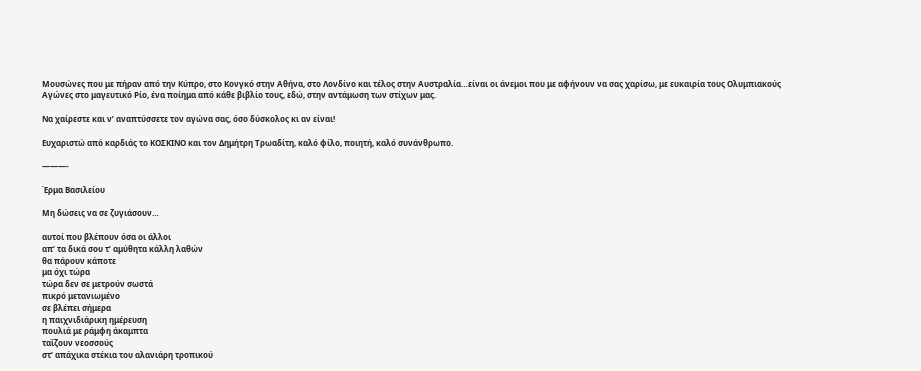Μουσώνες που με πήραν από την Κύπρο, στο Κονγκό στην Αθήνα, στο Λονδίνο και τέλος στην Αυστραλία…είναι οι άνεμοι που με αφήνουν να σας χαρίσω, με ευκαιρία τους Ολυμπιακούς Αγώνες στο μαγευτικό Ρίο, ένα ποίημα από κάθε βιβλίο τους, εδώ, στην αντάμωση των στίχων μας.

Να χαίρεστε και ν’ αναπτύσσετε τον αγώνα σας, όσο δύσκολος κι αν είναι!

Ευχαριστώ από καρδιάς το ΚΟΣΚΙΝΟ και τον Δημήτρη Τρωαδίτη, καλό φίλο, ποιητή, καλό συνάνθρωπο.

———-

Έρμα Βασιλείου

Μη δώσεις να σε ζυγιάσουν…

αυτοί που βλέπουν όσα οι άλλοι
απ’ τα δικά σου τ’ αμύθητα κάλλη λαθών
θα πάρουν κάποτε
μα όχι τώρα
τώρα δεν σε μετρούν σωστά
πικρό μετανιωμένο
σε βλέπει σήμερα
η παιχνιδιάρικη ημέρευση
πουλιά με ράμφη άκαμπτα
ταΐζουν νεοσσούς
στ’ απάχικα στέκια του αλανιάρη τροπικού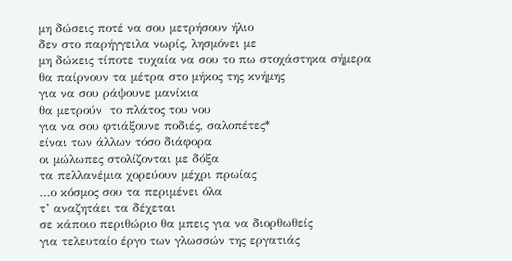μη δώσεις ποτέ να σου μετρήσουν ήλιο
δεν στο παρήγγειλα νωρίς, λησμόνει με
μη δώκεις τίποτε τυχαία να σου το πω στοχάστηκα σήμερα
θα παίρνουν τα μέτρα στο μήκος της κνήμης
για να σου ράψουνε μανίκια
θα μετρούν  το πλάτος του νου
για να σου φτιάξουνε ποδιές, σαλοπέτες*
είναι των άλλων τόσο διάφορα
οι μώλωπες στολίζονται με δόξα
τα πελλανέμια χορεύουν μέχρι πρωίας
…ο κόσμος σου τα περιμένει όλα
τ’ αναζητάει τα δέχεται
σε κάποιο περιθώριο θα μπεις για να διορθωθείς
για τελευταίο έργο των γλωσσών της εργατιάς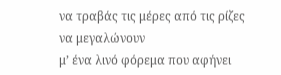να τραβάς τις μέρες από τις ρίζες να μεγαλώνουν
μ’ ένα λινό φόρεμα που αφήνει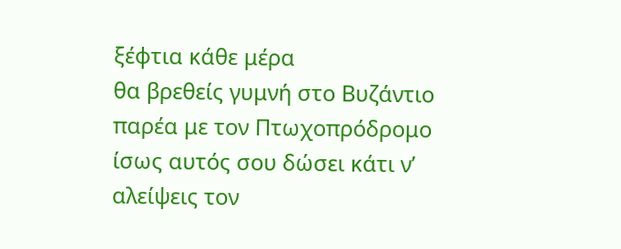ξέφτια κάθε μέρα
θα βρεθείς γυμνή στο Βυζάντιο
παρέα με τον Πτωχοπρόδρομο
ίσως αυτός σου δώσει κάτι ν’ αλείψεις τον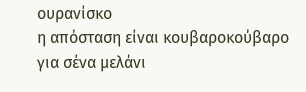ουρανίσκο
η απόσταση είναι κουβαροκούβαρο
για σένα μελάνι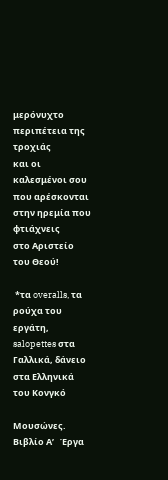μερόνυχτο περιπέτεια της τροχιάς
και οι καλεσμένοι σου
που αρέσκονται στην ηρεμία που φτιάχνεις
στο Αριστείο του Θεού!

 *τα overalls, τα ρούχα του εργάτη, salopettes στα Γαλλικά, δάνειο στα Ελληνικά του Κονγκό

Μουσώνες. Βιβλίο Α’   Έργα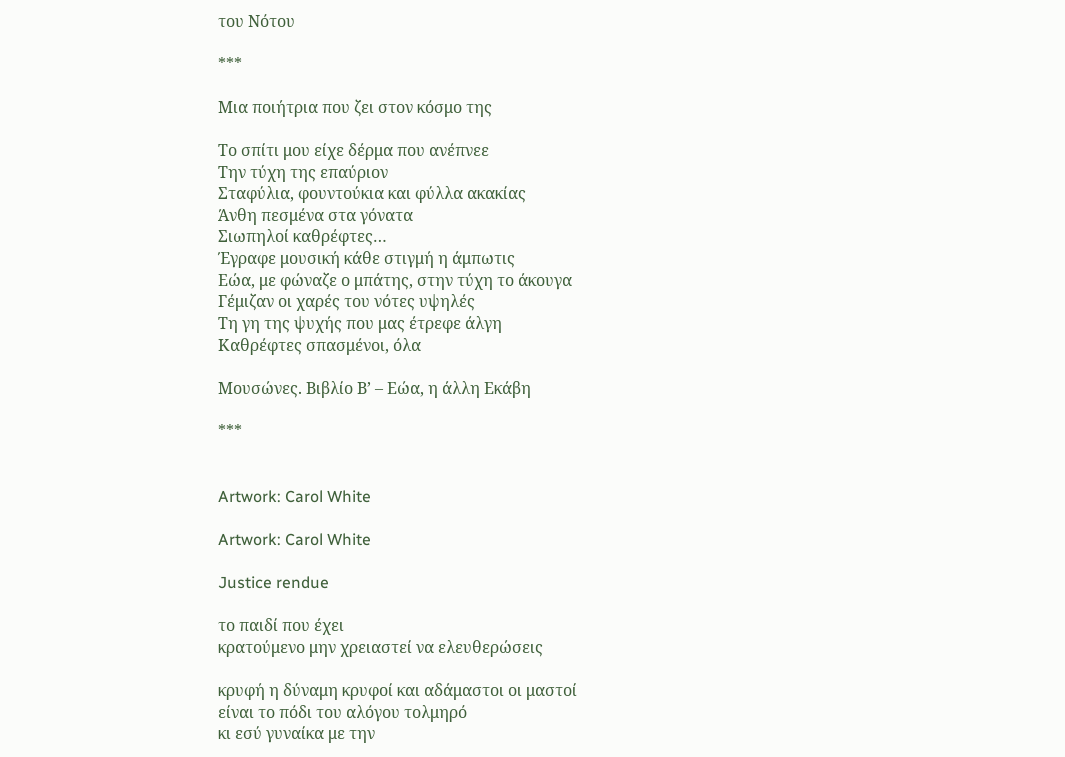του Νότου

***

Μια ποιήτρια που ζει στον κόσμο της

Το σπίτι μου είχε δέρμα που ανέπνεε
Την τύχη της επαύριον
Σταφύλια, φουντούκια και φύλλα ακακίας
Άνθη πεσμένα στα γόνατα
Σιωπηλοί καθρέφτες…
Έγραφε μουσική κάθε στιγμή η άμπωτις
Εώα, με φώναζε ο μπάτης, στην τύχη το άκουγα
Γέμιζαν οι χαρές του νότες υψηλές
Τη γη της ψυχής που μας έτρεφε άλγη
Καθρέφτες σπασμένοι, όλα

Μουσώνες. Βιβλίο Β’ – Εώα, η άλλη Εκάβη

***


Artwork: Carol White

Artwork: Carol White

Justice rendue

το παιδί που έχει
κρατούμενο μην χρειαστεί να ελευθερώσεις

κρυφή η δύναμη κρυφοί και αδάμαστοι οι μαστοί
είναι το πόδι του αλόγου τολμηρό
κι εσύ γυναίκα με την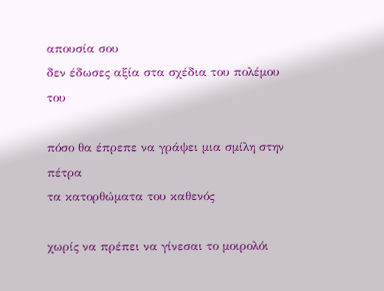απουσία σου
δεν έδωσες αξία στα σχέδια του πολέμου του

πόσο θα έπρεπε να γράψει μια σμίλη στην πέτρα
τα κατορθώματα του καθενός

χωρίς να πρέπει να γίνεσαι το μοιρολόι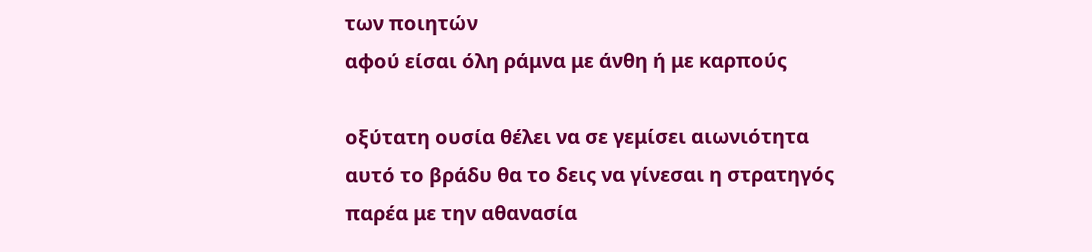των ποιητών
αφού είσαι όλη ράμνα με άνθη ή με καρπούς

οξύτατη ουσία θέλει να σε γεμίσει αιωνιότητα
αυτό το βράδυ θα το δεις να γίνεσαι η στρατηγός παρέα με την αθανασία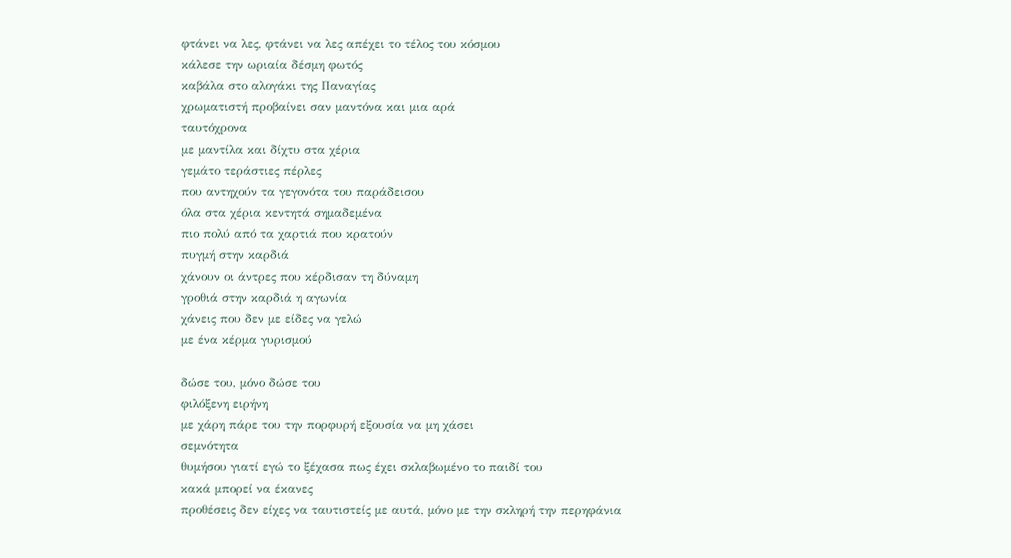φτάνει να λες, φτάνει να λες απέχει το τέλος του κόσμου
κάλεσε την ωριαία δέσμη φωτός
καβάλα στο αλογάκι της Παναγίας
χρωματιστή προβαίνει σαν μαντόνα και μια αρά
ταυτόχρονα
με μαντίλα και δίχτυ στα χέρια
γεμάτο τεράστιες πέρλες
που αντηχούν τα γεγονότα του παράδεισου
όλα στα χέρια κεντητά σημαδεμένα
πιο πολύ από τα χαρτιά που κρατούν
πυγμή στην καρδιά
χάνουν οι άντρες που κέρδισαν τη δύναμη
γροθιά στην καρδιά η αγωνία
χάνεις που δεν με είδες να γελώ
με ένα κέρμα γυρισμού

δώσε του, μόνο δώσε του
φιλόξενη ειρήνη
με χάρη πάρε του την πορφυρή εξουσία να μη χάσει
σεμνότητα
θυμήσου γιατί εγώ το ξέχασα πως έχει σκλαβωμένο το παιδί του
κακά μπορεί να έκανες
προθέσεις δεν είχες να ταυτιστείς με αυτά, μόνο με την σκληρή την περηφάνια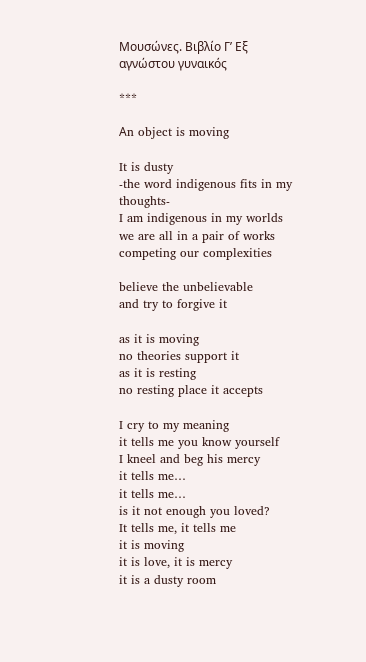Μουσώνες. Βιβλίο Γ’ Εξ αγνώστου γυναικός

***

Αn object is moving

It is dusty
-the word indigenous fits in my thoughts-
I am indigenous in my worlds
we are all in a pair of works
competing our complexities

believe the unbelievable
and try to forgive it

as it is moving
no theories support it
as it is resting
no resting place it accepts

I cry to my meaning
it tells me you know yourself
I kneel and beg his mercy
it tells me…
it tells me…
is it not enough you loved?
It tells me, it tells me
it is moving
it is love, it is mercy
it is a dusty room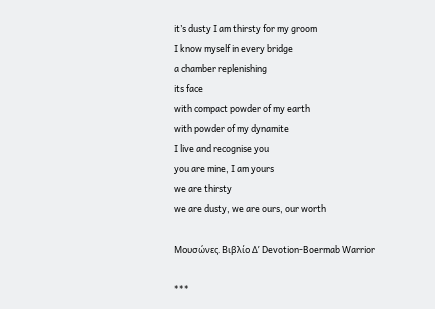it’s dusty I am thirsty for my groom
I know myself in every bridge
a chamber replenishing
its face
with compact powder of my earth
with powder of my dynamite
I live and recognise you
you are mine, I am yours
we are thirsty
we are dusty, we are ours, our worth

Μουσώνες. Βιβλίο Δ’ Devotion-Boermab Warrior

***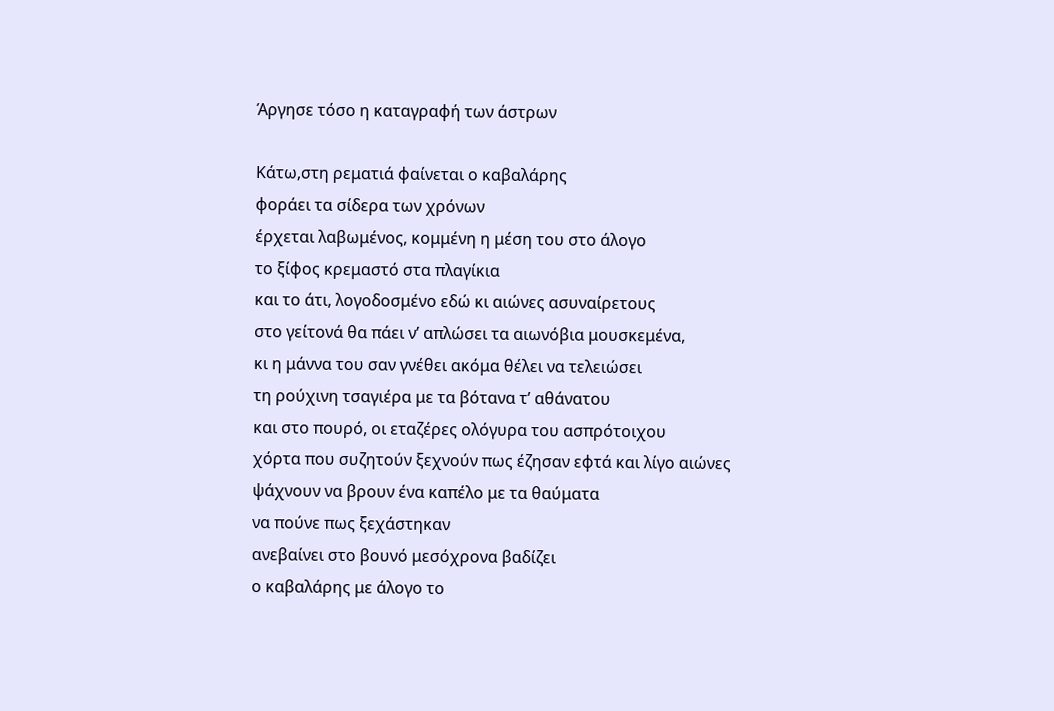Άργησε τόσο η καταγραφή των άστρων

Κάτω,στη ρεματιά φαίνεται ο καβαλάρης
φοράει τα σίδερα των χρόνων
έρχεται λαβωμένος, κομμένη η μέση του στο άλογο
το ξίφος κρεμαστό στα πλαγίκια
και το άτι, λογοδοσμένο εδώ κι αιώνες ασυναίρετους
στο γείτονά θα πάει ν’ απλώσει τα αιωνόβια μουσκεμένα,
κι η μάννα του σαν γνέθει ακόμα θέλει να τελειώσει
τη ρούχινη τσαγιέρα με τα βότανα τ’ αθάνατου
και στο πουρό, οι εταζέρες ολόγυρα του ασπρότοιχου
χόρτα που συζητούν ξεχνούν πως έζησαν εφτά και λίγο αιώνες
ψάχνουν να βρουν ένα καπέλο με τα θαύματα
να πούνε πως ξεχάστηκαν
ανεβαίνει στο βουνό μεσόχρονα βαδίζει
ο καβαλάρης με άλογο το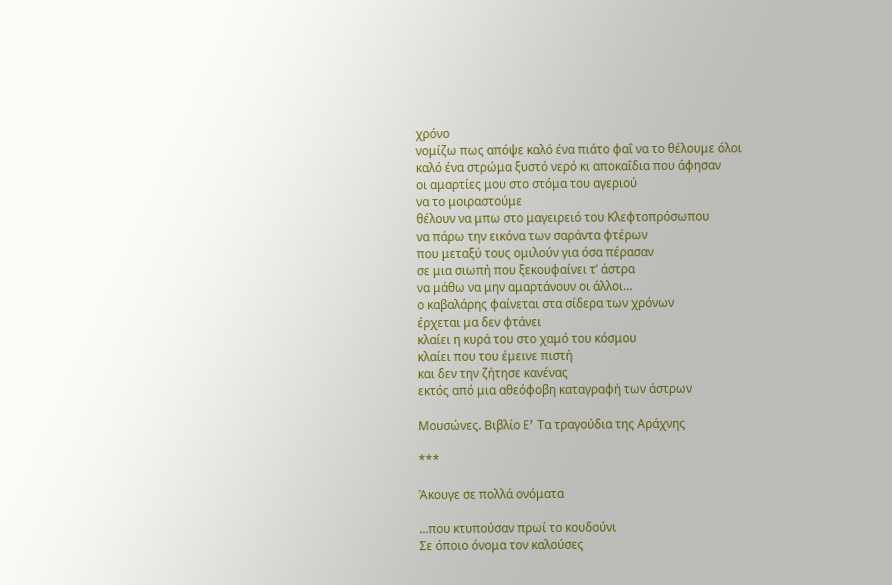χρόνο
νομίζω πως απόψε καλό ένα πιάτο φαΐ να το θέλουμε όλοι
καλό ένα στρώμα ξυστό νερό κι αποκαΐδια που άφησαν
οι αμαρτίες μου στο στόμα του αγεριού
να το μοιραστούμε
θέλουν να μπω στο μαγειρειό του Κλεφτοπρόσωπου
να πάρω την εικόνα των σαράντα φτέρων
που μεταξύ τους ομιλούν για όσα πέρασαν
σε μια σιωπή που ξεκουφαίνει τ’ άστρα
να μάθω να μην αμαρτάνουν οι άλλοι…
ο καβαλάρης φαίνεται στα σίδερα των χρόνων
έρχεται μα δεν φτάνει
κλαίει η κυρά του στο χαμό του κόσμου
κλαίει που του έμεινε πιστή
και δεν την ζήτησε κανένας
εκτός από μια αθεόφοβη καταγραφή των άστρων

Μουσώνες. Βιβλίο E’ Τα τραγούδια της Αράχνης

***

Άκουγε σε πολλά ονόματα

…που κτυπούσαν πρωί το κουδούνι
Σε όποιο όνομα τον καλούσες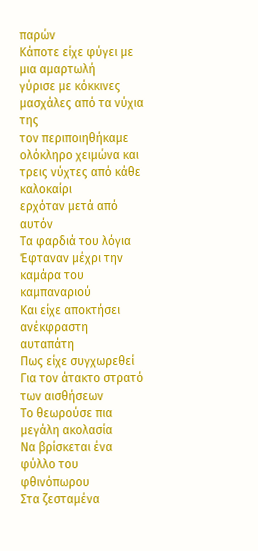παρών
Κάποτε είχε φύγει με μια αμαρτωλή
γύρισε με κόκκινες μασχάλες από τα νύχια της
τον περιποιηθήκαμε ολόκληρο χειμώνα και τρεις νύχτες από κάθε καλοκαίρι
ερχόταν μετά από αυτόν
Τα φαρδιά του λόγια
Έφταναν μέχρι την καμάρα του καμπαναριού
Και είχε αποκτήσει ανέκφραστη αυταπάτη
Πως είχε συγχωρεθεί
Για τον άτακτο στρατό των αισθήσεων
Το θεωρούσε πια μεγάλη ακολασία
Να βρίσκεται ένα φύλλο του φθινόπωρου
Στα ζεσταμένα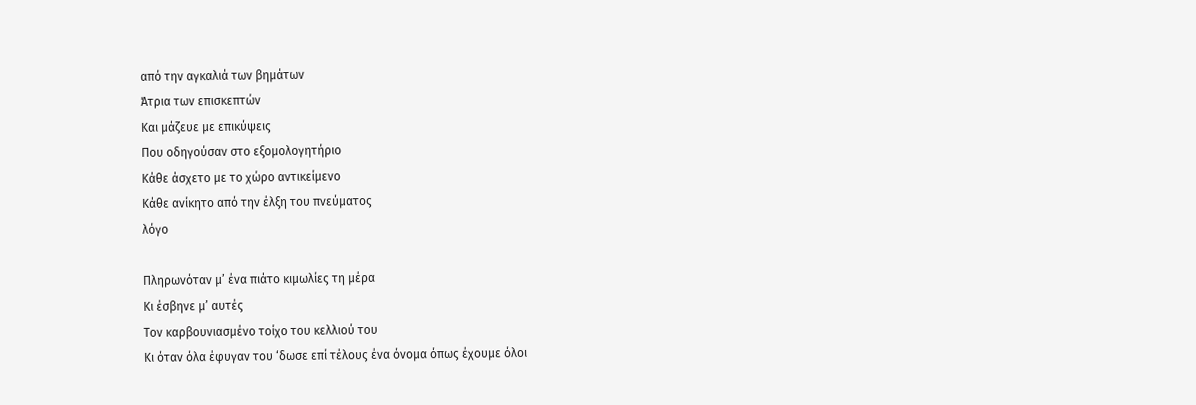από την αγκαλιά των βημάτων
Άτρια των επισκεπτών
Και μάζευε με επικύψεις
Που οδηγούσαν στο εξομολογητήριο
Κάθε άσχετο με το χώρο αντικείμενο
Κάθε ανίκητο από την έλξη του πνεύματος
λόγο

Πληρωνόταν μ’ ένα πιάτο κιμωλίες τη μέρα
Κι έσβηνε μ’ αυτές
Τον καρβουνιασμένο τοίχο του κελλιού του
Κι όταν όλα έφυγαν του ‘δωσε επί τέλους ένα όνομα όπως έχουμε όλοι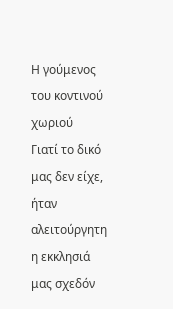Η γούμενος του κοντινού χωριού
Γιατί το δικό μας δεν είχε, ήταν αλειτούργητη η εκκλησιά μας σχεδόν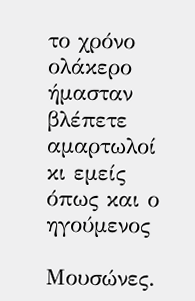το χρόνο ολάκερο
ήμασταν βλέπετε αμαρτωλοί
κι εμείς
όπως και ο ηγούμενος

Μουσώνες.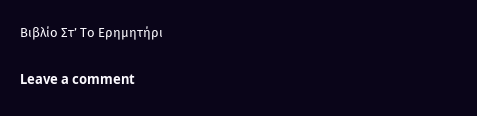Βιβλίο Στ’ Το Ερημητήρι

Leave a comment